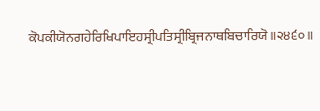ਕੋਪਕੀਯੋਨਗਹੇਰਿਖਿਪਾਇਹਸ੍ਰੀਪਤਿਸ੍ਰੀਬ੍ਰਿਜਨਾਥਬਿਚਾਰਿਯੋ॥੨੪੬੦॥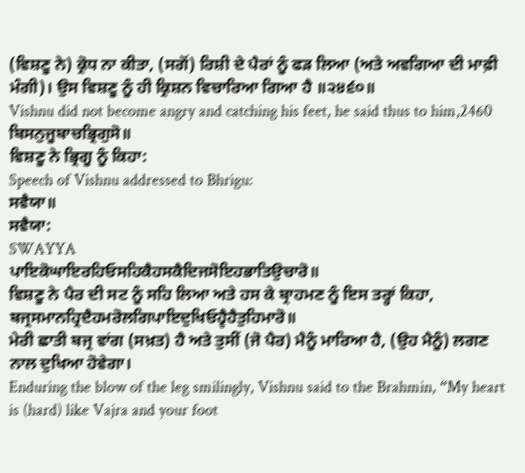(ਵਿਸ਼ਣੂ ਨੇ) ਕ੍ਰੋਧ ਨਾ ਕੀਤਾ, (ਸਗੋਂ) ਰਿਸ਼ੀ ਦੇ ਪੈਰਾਂ ਨੂੰ ਫੜ ਲਿਆ (ਅਤੇ ਅਵਗਿਆ ਦੀ ਮਾਫ਼ੀ ਮੰਗੀ)। ਉਸ ਵਿਸ਼ਣੂ ਨੂੰ ਹੀ ਕ੍ਰਿਸ਼ਨ ਵਿਚਾਰਿਆ ਗਿਆ ਹੈ ॥੨੪੬੦॥
Vishnu did not become angry and catching his feet, he said thus to him,2460
ਬਿਸਨੁਜੂਬਾਚਭ੍ਰਿਗੁਸੋ॥
ਵਿਸ਼ਣੂ ਨੇ ਭ੍ਰਿਗੂ ਨੂੰ ਕਿਹਾ:
Speech of Vishnu addressed to Bhrigu:
ਸਵੈਯਾ॥
ਸਵੈਯਾ:
SWAYYA
ਪਾਇਕੋਘਾਇਰਹਿਓਸਹਿਕੈਹਸਕੈਦਿਜਸੋਇਹਭਾਤਿਉਚਾਰੋ॥
ਵਿਸ਼ਣੂ ਨੇ ਪੈਰ ਦੀ ਸਟ ਨੂੰ ਸਹਿ ਲਿਆ ਅਤੇ ਹਸ ਕੇ ਬ੍ਰਾਹਮਣ ਨੂੰ ਇਸ ਤਰ੍ਹਾਂ ਕਿਹਾ,
ਬਜ੍ਰਸਮਾਨਹ੍ਰਿਦੈਹਮਰੋਲਗਿਪਾਇਦੁਖਿਓਹ੍ਵੈਹੈਤੁਹਿਮਾਰੋ॥
ਮੇਰੀ ਛਾਤੀ ਬਜ੍ਰ ਵਾਂਗ (ਸਖ਼ਤ) ਹੈ ਅਤੇ ਤੁਸੀਂ (ਜੋ ਪੈਰ) ਮੈਨੂੰ ਮਾਰਿਆ ਹੈ, (ਉਹ ਮੈਨੂੰ) ਲਗਣ ਨਾਲ ਦੁਖਿਆ ਹੋਵੇਗਾ।
Enduring the blow of the leg smilingly, Vishnu said to the Brahmin, “My heart is (hard) like Vajra and your foot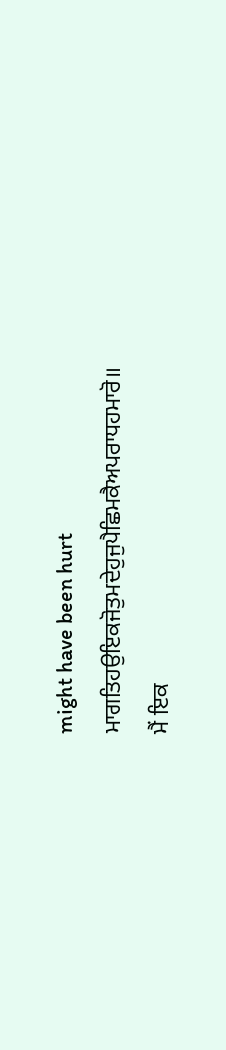might have been hurt
ਮਾਗਤਿਹਉਇਕਜੋਤੁਮਦੇਹੁਜੁਪੈਛਿਮਕੈਅਪਰਾਧਹਮਾਰੋ॥
ਮੈਂ ਇਕ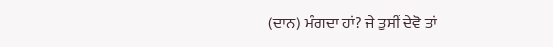(ਦਾਨ) ਮੰਗਦਾ ਹਾਂ? ਜੇ ਤੁਸੀਂ ਦੇਵੋ ਤਾਂ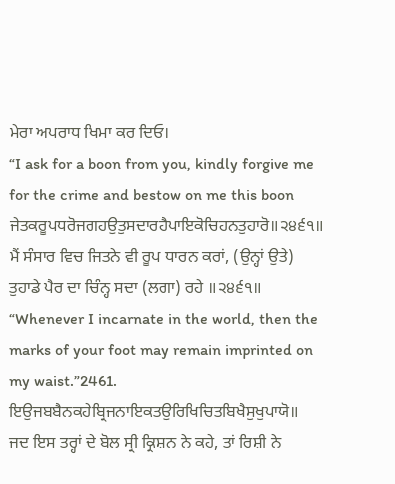ਮੇਰਾ ਅਪਰਾਧ ਖਿਮਾ ਕਰ ਦਿਓ।
“I ask for a boon from you, kindly forgive me for the crime and bestow on me this boon
ਜੇਤਕਰੂਪਧਰੋਜਗਹਉਤੁਸਦਾਰਹੈਪਾਇਕੋਚਿਹਨਤੁਹਾਰੋ॥੨੪੬੧॥
ਮੈਂ ਸੰਸਾਰ ਵਿਚ ਜਿਤਨੇ ਵੀ ਰੂਪ ਧਾਰਨ ਕਰਾਂ, (ਉਨ੍ਹਾਂ ਉਤੇ) ਤੁਹਾਡੇ ਪੈਰ ਦਾ ਚਿੰਨ੍ਹ ਸਦਾ (ਲਗਾ) ਰਹੇ ॥੨੪੬੧॥
“Whenever I incarnate in the world, then the marks of your foot may remain imprinted on my waist.”2461.
ਇਉਜਬਬੈਨਕਹੇਬ੍ਰਿਜਨਾਇਕਤਉਰਿਖਿਚਿਤਬਿਖੈਸੁਖੁਪਾਯੋ॥
ਜਦ ਇਸ ਤਰ੍ਹਾਂ ਦੇ ਬੋਲ ਸ੍ਰੀ ਕ੍ਰਿਸ਼ਨ ਨੇ ਕਹੇ, ਤਾਂ ਰਿਸ਼ੀ ਨੇ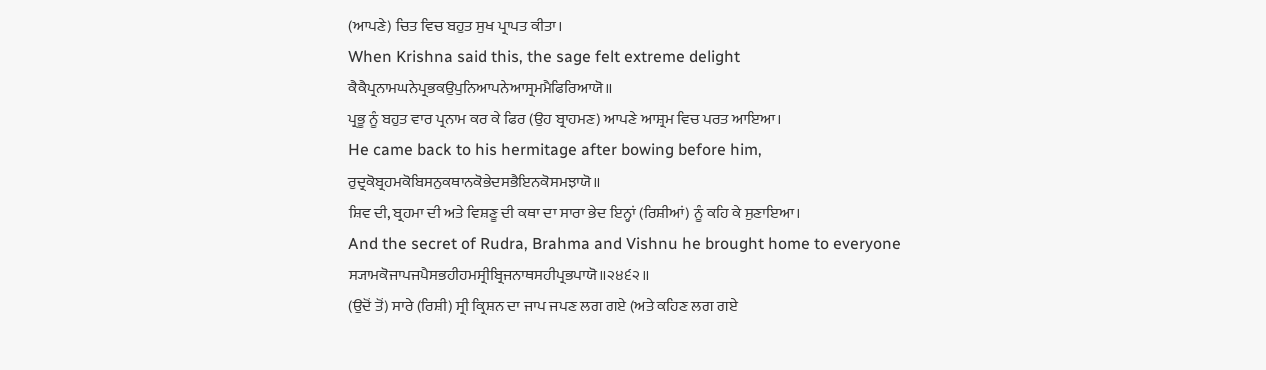(ਆਪਣੇ) ਚਿਤ ਵਿਚ ਬਹੁਤ ਸੁਖ ਪ੍ਰਾਪਤ ਕੀਤਾ।
When Krishna said this, the sage felt extreme delight
ਕੈਕੈਪ੍ਰਨਾਮਘਨੇਪ੍ਰਭਕਉਪੁਨਿਆਪਨੇਆਸ੍ਰਮਮੈਫਿਰਿਆਯੋ॥
ਪ੍ਰਭੂ ਨੂੰ ਬਹੁਤ ਵਾਰ ਪ੍ਰਨਾਮ ਕਰ ਕੇ ਫਿਰ (ਉਹ ਬ੍ਰਾਹਮਣ) ਆਪਣੇ ਆਸ਼੍ਰਮ ਵਿਚ ਪਰਤ ਆਇਆ।
He came back to his hermitage after bowing before him,
ਰੁਦ੍ਰਕੋਬ੍ਰਹਮਕੋਬਿਸਨੁਕਥਾਨਕੋਭੇਦਸਭੈਇਨਕੋਸਮਝਾਯੋ॥
ਸ਼ਿਵ ਦੀ, ਬ੍ਰਹਮਾ ਦੀ ਅਤੇ ਵਿਸ਼ਣੂ ਦੀ ਕਥਾ ਦਾ ਸਾਰਾ ਭੇਦ ਇਨ੍ਹਾਂ (ਰਿਸ਼ੀਆਂ) ਨੂੰ ਕਹਿ ਕੇ ਸੁਣਾਇਆ।
And the secret of Rudra, Brahma and Vishnu he brought home to everyone
ਸ੍ਯਾਮਕੋਜਾਪਜਪੈਸਭਹੀਹਮਸ੍ਰੀਬ੍ਰਿਜਨਾਥਸਹੀਪ੍ਰਭਪਾਯੋ॥੨੪੬੨॥
(ਉਦੋਂ ਤੋਂ) ਸਾਰੇ (ਰਿਸ਼ੀ) ਸ੍ਰੀ ਕ੍ਰਿਸ਼ਨ ਦਾ ਜਾਪ ਜਪਣ ਲਗ ਗਏ (ਅਤੇ ਕਹਿਣ ਲਗ ਗਏ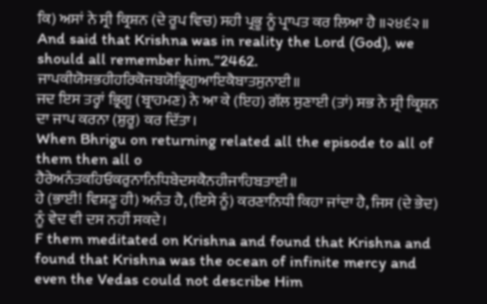ਕਿ) ਅਸਾਂ ਨੇ ਸ੍ਰੀ ਕ੍ਰਿਸ਼ਨ (ਦੇ ਰੂਪ ਵਿਚ) ਸਹੀ ਪ੍ਰਭੂ ਨੂੰ ਪ੍ਰਾਪਤ ਕਰ ਲਿਆ ਹੈ ॥੨੪੬੨॥
And said that Krishna was in reality the Lord (God), we should all remember him.”2462.
ਜਾਪਕੀਯੋਸਭਹੀਹਰਿਕੋਜਬਯੋਭ੍ਰਿਗੁਆਇਕੈਬਾਤਸੁਨਾਈ॥
ਜਦ ਇਸ ਤਰ੍ਹਾਂ ਭ੍ਰਿਗੂ (ਬ੍ਰਾਹਮਣ) ਨੇ ਆ ਕੇ (ਇਹ) ਗੱਲ ਸੁਣਾਈ (ਤਾਂ) ਸਭ ਨੇ ਸ੍ਰੀ ਕ੍ਰਿਸ਼ਨ ਦਾ ਜਾਪ ਕਰਨਾ (ਸ਼ੁਰੂ) ਕਰ ਦਿੱਤਾ।
When Bhrigu on returning related all the episode to all of them then all o
ਹੈਰੇਅਨੰਤਕਹਿਓਕਰੁਨਾਨਿਧਿਬੇਦਸਕੈਨਹੀਜਾਹਿਬਤਾਈ॥
ਹੇ (ਭਾਈ! ਵਿਸ਼ਣੂ ਹੀ) ਅਨੰਤ ਹੈ, (ਇਸੇ ਨੂੰ) ਕਰਣਾਨਿਧੀ ਕਿਹਾ ਜਾਂਦਾ ਹੈ, ਜਿਸ (ਦੇ ਭੇਦ) ਨੂੰ ਵੇਦ ਵੀ ਦਸ ਨਹੀਂ ਸਕਦੇ।
F them meditated on Krishna and found that Krishna and found that Krishna was the ocean of infinite mercy and even the Vedas could not describe Him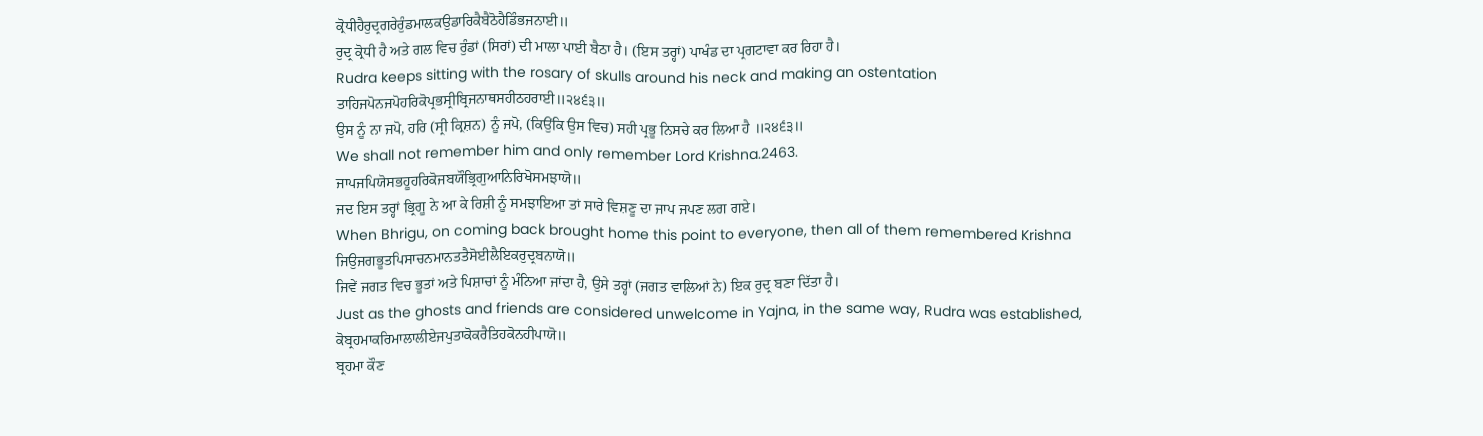ਕ੍ਰੋਧੀਹੈਰੁਦ੍ਰਗਰੇਰੁੰਡਮਾਲਕਉਡਾਰਿਕੈਬੈਠੋਹੈਡਿੰਭਜਨਾਈ॥
ਰੁਦ੍ਰ ਕ੍ਰੋਧੀ ਹੈ ਅਤੇ ਗਲ ਵਿਚ ਰੁੰਡਾਂ (ਸਿਰਾਂ) ਦੀ ਮਾਲਾ ਪਾਈ ਬੈਠਾ ਹੈ। (ਇਸ ਤਰ੍ਹਾਂ) ਪਾਖੰਡ ਦਾ ਪ੍ਰਗਟਾਵਾ ਕਰ ਰਿਹਾ ਹੈ।
Rudra keeps sitting with the rosary of skulls around his neck and making an ostentation
ਤਾਹਿਜਪੋਨਜਪੋਹਰਿਕੋਪ੍ਰਭਸ੍ਰੀਬ੍ਰਿਜਨਾਥਸਹੀਠਹਰਾਈ॥੨੪੬੩॥
ਉਸ ਨੂੰ ਨਾ ਜਪੋ, ਹਰਿ (ਸ੍ਰੀ ਕ੍ਰਿਸ਼ਨ) ਨੂੰ ਜਪੋ, (ਕਿਉਂਕਿ ਉਸ ਵਿਚ) ਸਹੀ ਪ੍ਰਭੂ ਨਿਸਚੇ ਕਰ ਲਿਆ ਹੈ ॥੨੪੬੩॥
We shall not remember him and only remember Lord Krishna.2463.
ਜਾਪਜਪਿਯੋਸਭਹੂਹਰਿਕੋਜਬਯੌਭ੍ਰਿਗੁਆਨਿਰਿਖੋਸਮਝਾਯੋ॥
ਜਦ ਇਸ ਤਰ੍ਹਾਂ ਭ੍ਰਿਗੂ ਨੇ ਆ ਕੇ ਰਿਸ਼ੀ ਨੂੰ ਸਮਝਾਇਆ ਤਾਂ ਸਾਰੇ ਵਿਸ਼ਣੂ ਦਾ ਜਾਪ ਜਪਣ ਲਗ ਗਏ।
When Bhrigu, on coming back brought home this point to everyone, then all of them remembered Krishna
ਜਿਉਜਗਭੂਤਪਿਸਾਚਨਮਾਨਤਤੈਸੋਈਲੈਇਕਰੁਦ੍ਰਬਨਾਯੋ॥
ਜਿਵੇਂ ਜਗਤ ਵਿਚ ਭੂਤਾਂ ਅਤੇ ਪਿਸ਼ਾਚਾਂ ਨੂੰ ਮੰਨਿਆ ਜਾਂਦਾ ਹੈ, ਉਸੇ ਤਰ੍ਹਾਂ (ਜਗਤ ਵਾਲਿਆਂ ਨੇ) ਇਕ ਰੁਦ੍ਰ ਬਣਾ ਦਿੱਤਾ ਹੈ।
Just as the ghosts and friends are considered unwelcome in Yajna, in the same way, Rudra was established,
ਕੋਬ੍ਰਹਮਾਕਰਿਮਾਲਾਲੀਏਜਪੁਤਾਕੋਕਰੈਤਿਹਕੋਨਹੀਪਾਯੋ॥
ਬ੍ਰਹਮਾ ਕੌਣ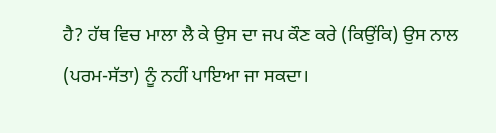ਹੈ? ਹੱਥ ਵਿਚ ਮਾਲਾ ਲੈ ਕੇ ਉਸ ਦਾ ਜਪ ਕੌਣ ਕਰੇ (ਕਿਉਂਕਿ) ਉਸ ਨਾਲ (ਪਰਮ-ਸੱਤਾ) ਨੂੰ ਨਹੀਂ ਪਾਇਆ ਜਾ ਸਕਦਾ।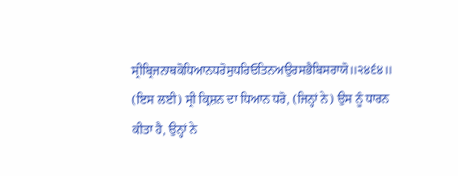ਸ੍ਰੀਬ੍ਰਿਜਨਾਥਕੋਧਿਆਨਧਰੋਸੁਧਰਿਓਤਿਨਅਉਰਸਭੈਬਿਸਰਾਯੋ॥੨੪੬੪॥
(ਇਸ ਲਈ) ਸ੍ਰੀ ਕ੍ਰਿਸ਼ਨ ਦਾ ਧਿਆਨ ਧਰੋ, (ਜਿਨ੍ਹਾਂ ਨੇ) ਉਸ ਨੂੰ ਧਾਰਨ ਕੀਤਾ ਹੈ, ਉਨ੍ਹਾਂ ਨੇ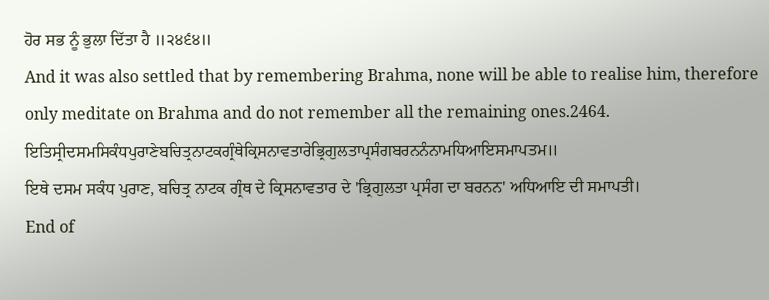ਹੋਰ ਸਭ ਨੂੰ ਭੁਲਾ ਦਿੱਤਾ ਹੈ ॥੨੪੬੪॥
And it was also settled that by remembering Brahma, none will be able to realise him, therefore only meditate on Brahma and do not remember all the remaining ones.2464.
ਇਤਿਸ੍ਰੀਦਸਮਸਿਕੰਧਪੁਰਾਣੇਬਚਿਤ੍ਰਨਾਟਕਗ੍ਰੰਥੇਕ੍ਰਿਸਨਾਵਤਾਰੇਭ੍ਰਿਗੁਲਤਾਪ੍ਰਸੰਗਬਰਨਨੰਨਾਮਧਿਆਇਸਮਾਪਤਮ॥
ਇਥੇ ਦਸਮ ਸਕੰਧ ਪੁਰਾਣ, ਬਚਿਤ੍ਰ ਨਾਟਕ ਗ੍ਰੰਥ ਦੇ ਕ੍ਰਿਸਨਾਵਤਾਰ ਦੇ 'ਭ੍ਰਿਗੁਲਤਾ ਪ੍ਰਸੰਗ ਦਾ ਬਰਨਨ' ਅਧਿਆਇ ਦੀ ਸਮਾਪਤੀ।
End of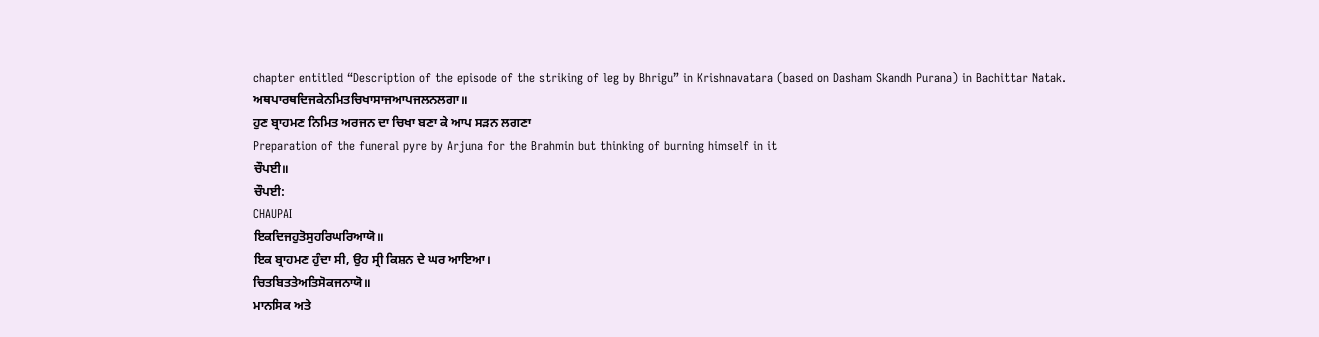chapter entitled “Description of the episode of the striking of leg by Bhrigu” in Krishnavatara (based on Dasham Skandh Purana) in Bachittar Natak.
ਅਥਪਾਰਥਦਿਜਕੇਨਮਿਤਚਿਖਾਸਾਜਆਪਜਲਨਲਗਾ॥
ਹੁਣ ਬ੍ਰਾਹਮਣ ਨਿਮਿਤ ਅਰਜਨ ਦਾ ਚਿਖਾ ਬਣਾ ਕੇ ਆਪ ਸੜਨ ਲਗਣਾ
Preparation of the funeral pyre by Arjuna for the Brahmin but thinking of burning himself in it
ਚੌਪਈ॥
ਚੌਪਈ:
CHAUPAI
ਇਕਦਿਜਹੁਤੋਸੁਹਰਿਘਰਿਆਯੋ॥
ਇਕ ਬ੍ਰਾਹਮਣ ਹੁੰਦਾ ਸੀ, ਉਹ ਸ੍ਰੀ ਕਿਸ਼ਨ ਦੇ ਘਰ ਆਇਆ।
ਚਿਤਬਿਤਤੇਅਤਿਸੋਕਜਨਾਯੋ॥
ਮਾਨਸਿਕ ਅਤੇ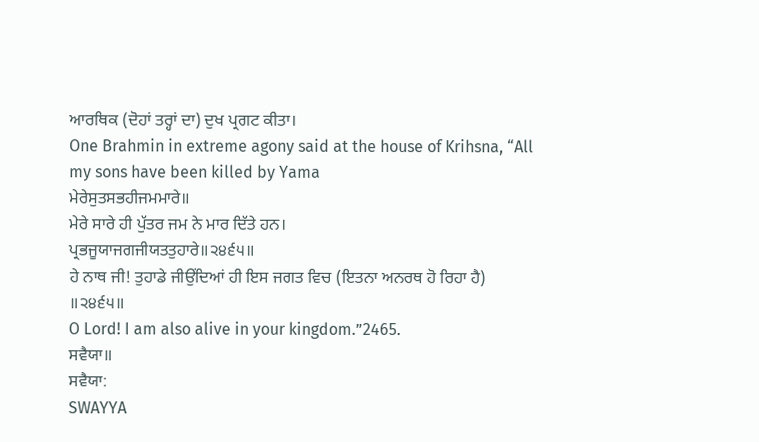ਆਰਥਿਕ (ਦੋਹਾਂ ਤਰ੍ਹਾਂ ਦਾ) ਦੁਖ ਪ੍ਰਗਟ ਕੀਤਾ।
One Brahmin in extreme agony said at the house of Krihsna, “All my sons have been killed by Yama
ਮੇਰੇਸੁਤਸਭਹੀਜਮਮਾਰੇ॥
ਮੇਰੇ ਸਾਰੇ ਹੀ ਪੁੱਤਰ ਜਮ ਨੇ ਮਾਰ ਦਿੱਤੇ ਹਨ।
ਪ੍ਰਭਜੂਯਾਜਗਜੀਯਤਤੁਹਾਰੇ॥੨੪੬੫॥
ਹੇ ਨਾਥ ਜੀ! ਤੁਹਾਡੇ ਜੀਉਂਦਿਆਂ ਹੀ ਇਸ ਜਗਤ ਵਿਚ (ਇਤਨਾ ਅਨਰਥ ਹੋ ਰਿਹਾ ਹੈ) ॥੨੪੬੫॥
O Lord! I am also alive in your kingdom.”2465.
ਸਵੈਯਾ॥
ਸਵੈਯਾ:
SWAYYA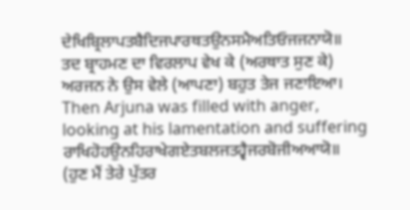ਦੇਖਿਬ੍ਰਿਲਾਪਤਬੈਦਿਜਪਾਰਥਤਉਨਸਮੈਅਤਿਓਜਜਨਾਯੋ॥
ਤਦ ਬ੍ਰਾਹਮਣ ਦਾ ਵਿਰਲਾਪ ਵੇਖ ਕੇ (ਅਰਥਾਤ ਸੁਣ ਕੇ) ਅਰਜਨ ਨੇ ਉਸ ਵੇਲੇ (ਆਪਣਾ) ਬਹੁਤ ਤੇਜ ਜਣਾਇਆ।
Then Arjuna was filled with anger, looking at his lamentation and suffering
ਰਾਖਿਹੋਹਉਨਹਿਰਾਖੇਗਏਤਬਲਜਤਹ੍ਵੈਜਰਬੋਜੀਅਆਯੋ॥
(ਹੁਣ ਮੈਂ ਤੇਰੇ ਪੁੱਤਰ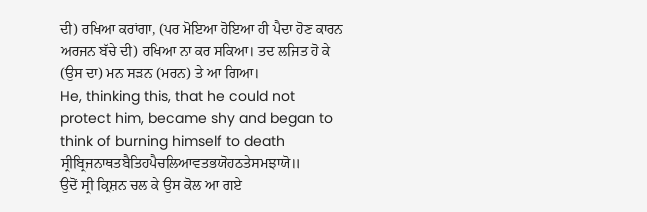ਦੀ) ਰਖਿਆ ਕਰਾਂਗਾ, (ਪਰ ਮੋਇਆ ਹੋਇਆ ਹੀ ਪੈਦਾ ਹੋਣ ਕਾਰਨ ਅਰਜਨ ਬੱਚੇ ਦੀ) ਰਖਿਆ ਨਾ ਕਰ ਸਕਿਆ। ਤਦ ਲਜਿਤ ਹੋ ਕੇ (ਉਸ ਦਾ) ਮਨ ਸੜਨ (ਮਰਨ) ਤੇ ਆ ਗਿਆ।
He, thinking this, that he could not protect him, became shy and began to think of burning himself to death
ਸ੍ਰੀਬ੍ਰਿਜਨਾਥਤਬੈਤਿਹਪੈਚਲਿਆਵਤਭਯੋਹਠਤੇਸਮਝਾਯੋ॥
ਉਦੋਂ ਸ੍ਰੀ ਕ੍ਰਿਸ਼ਨ ਚਲ ਕੇ ਉਸ ਕੋਲ ਆ ਗਏ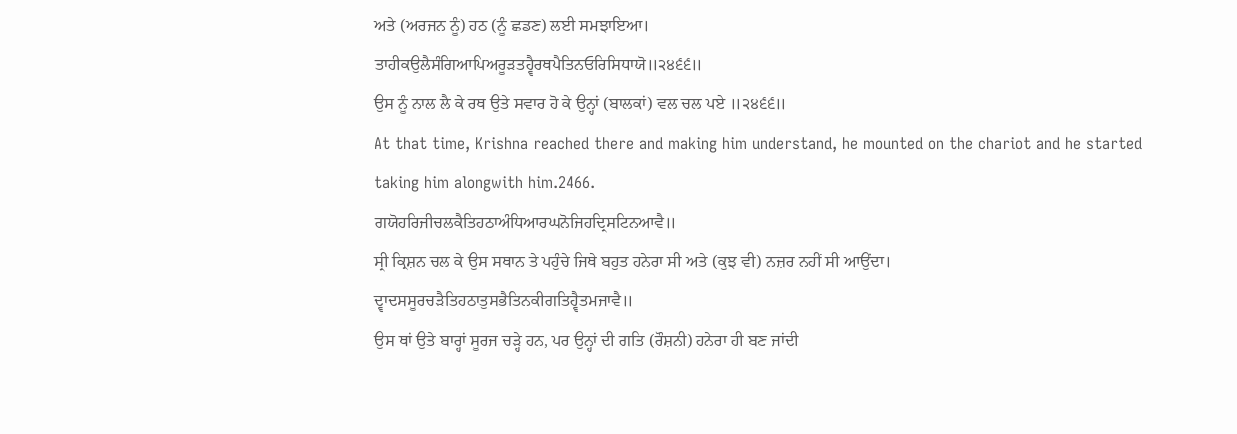ਅਤੇ (ਅਰਜਨ ਨੂੰ) ਹਠ (ਨੂੰ ਛਡਣ) ਲਈ ਸਮਝਾਇਆ।
ਤਾਹੀਕਉਲੈਸੰਗਿਆਪਿਅਰੂੜਤਹ੍ਵੈਰਥਪੈਤਿਨਓਰਿਸਿਧਾਯੋ॥੨੪੬੬॥
ਉਸ ਨੂੰ ਨਾਲ ਲੈ ਕੇ ਰਥ ਉਤੇ ਸਵਾਰ ਹੋ ਕੇ ਉਨ੍ਹਾਂ (ਬਾਲਕਾਂ) ਵਲ ਚਲ ਪਏ ॥੨੪੬੬॥
At that time, Krishna reached there and making him understand, he mounted on the chariot and he started taking him alongwith him.2466.
ਗਯੋਹਰਿਜੀਚਲਕੈਤਿਹਠਾਅੰਧਿਆਰਘਨੋਜਿਹਦ੍ਰਿਸਟਿਨਆਵੈ॥
ਸ੍ਰੀ ਕ੍ਰਿਸ਼ਨ ਚਲ ਕੇ ਉਸ ਸਥਾਨ ਤੇ ਪਹੁੰਚੇ ਜਿਥੇ ਬਹੁਤ ਹਨੇਰਾ ਸੀ ਅਤੇ (ਕੁਝ ਵੀ) ਨਜ਼ਰ ਨਹੀਂ ਸੀ ਆਉਂਦਾ।
ਦ੍ਵਾਦਸਸੂਰਚੜੈਤਿਹਠਾਤੁਸਭੈਤਿਨਕੀਗਤਿਹ੍ਵੈਤਮਜਾਵੈ॥
ਉਸ ਥਾਂ ਉਤੇ ਬਾਰ੍ਹਾਂ ਸੂਰਜ ਚੜ੍ਹੇ ਹਨ, ਪਰ ਉਨ੍ਹਾਂ ਦੀ ਗਤਿ (ਰੌਸ਼ਨੀ) ਹਨੇਰਾ ਹੀ ਬਣ ਜਾਂਦੀ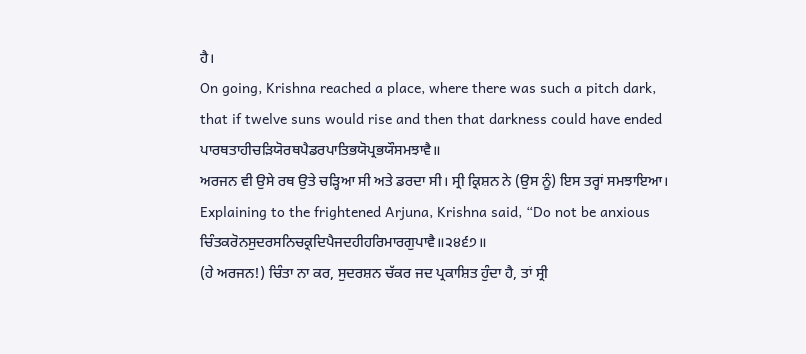ਹੈ।
On going, Krishna reached a place, where there was such a pitch dark, that if twelve suns would rise and then that darkness could have ended
ਪਾਰਥਤਾਹੀਚੜਿਯੋਰਥਪੈਡਰਪਾਤਿਭਯੋਪ੍ਰਭਯੌਸਮਝਾਵੈ॥
ਅਰਜਨ ਵੀ ਉਸੇ ਰਥ ਉਤੇ ਚੜ੍ਹਿਆ ਸੀ ਅਤੇ ਡਰਦਾ ਸੀ। ਸ੍ਰੀ ਕ੍ਰਿਸ਼ਨ ਨੇ (ਉਸ ਨੂੰ) ਇਸ ਤਰ੍ਹਾਂ ਸਮਝਾਇਆ।
Explaining to the frightened Arjuna, Krishna said, “Do not be anxious
ਚਿੰਤਕਰੋਨਸੁਦਰਸਨਿਚਕ੍ਰਦਿਪੈਜਦਹੀਹਰਿਮਾਰਗੁਪਾਵੈ॥੨੪੬੭॥
(ਹੇ ਅਰਜਨ!) ਚਿੰਤਾ ਨਾ ਕਰ, ਸੁਦਰਸ਼ਨ ਚੱਕਰ ਜਦ ਪ੍ਰਕਾਸ਼ਿਤ ਹੁੰਦਾ ਹੈ, ਤਾਂ ਸ੍ਰੀ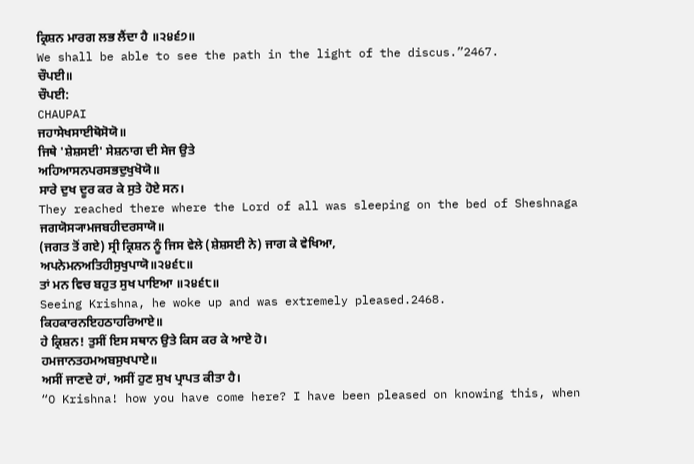ਕ੍ਰਿਸ਼ਨ ਮਾਰਗ ਲਭ ਲੈਂਦਾ ਹੈ ॥੨੪੬੭॥
We shall be able to see the path in the light of the discus.”2467.
ਚੌਪਈ॥
ਚੌਪਈ:
CHAUPAI
ਜਹਾਸੇਖਸਾਈਥੋਸੋਯੋ॥
ਜਿਥੇ 'ਸ਼ੇਸ਼ਸਈ' ਸੇਸ਼ਨਾਗ ਦੀ ਸੇਜ ਉਤੇ
ਅਹਿਆਸਨਪਰਸਭਦੁਖੁਖੋਯੋ॥
ਸਾਰੇ ਦੁਖ ਦੂਰ ਕਰ ਕੇ ਸੁਤੇ ਹੋਏ ਸਨ।
They reached there where the Lord of all was sleeping on the bed of Sheshnaga
ਜਗਯੋਸ੍ਯਾਮਜਬਹੀਦਰਸਾਯੋ॥
(ਜਗਤ ਤੋਂ ਗਏ) ਸ੍ਰੀ ਕ੍ਰਿਸ਼ਨ ਨੂੰ ਜਿਸ ਵੇਲੇ (ਸ਼ੇਸ਼ਸਈ ਨੇ) ਜਾਗ ਕੇ ਵੇਖਿਆ,
ਅਪਨੇਮਨਅਤਿਹੀਸੁਖੁਪਾਯੋ॥੨੪੬੮॥
ਤਾਂ ਮਨ ਵਿਚ ਬਹੁਤ ਸੁਖ ਪਾਇਆ ॥੨੪੬੮॥
Seeing Krishna, he woke up and was extremely pleased.2468.
ਕਿਹਕਾਰਨਇਹਠਾਹਰਿਆਏ॥
ਹੇ ਕ੍ਰਿਸ਼ਨ! ਤੁਸੀਂ ਇਸ ਸਥਾਨ ਉਤੇ ਕਿਸ ਕਰ ਕੇ ਆਏ ਹੋ।
ਹਮਜਾਨਤਹਮਅਬਸੁਖਪਾਏ॥
ਅਸੀਂ ਜਾਣਦੇ ਹਾਂ, ਅਸੀਂ ਹੁਣ ਸੁਖ ਪ੍ਰਾਪਤ ਕੀਤਾ ਹੈ।
“O Krishna! how you have come here? I have been pleased on knowing this, when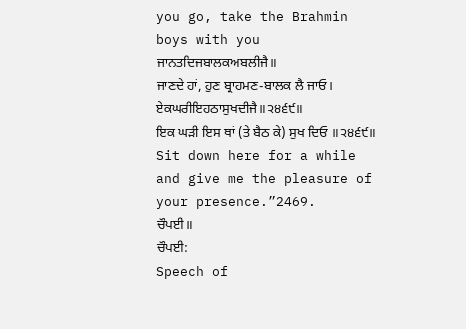you go, take the Brahmin boys with you
ਜਾਨਤਦਿਜਬਾਲਕਅਬਲੀਜੈ॥
ਜਾਣਦੇ ਹਾਂ, ਹੁਣ ਬ੍ਰਾਹਮਣ-ਬਾਲਕ ਲੈ ਜਾਓ।
ਏਕਘਰੀਇਹਠਾਸੁਖਦੀਜੈ॥੨੪੬੯॥
ਇਕ ਘੜੀ ਇਸ ਥਾਂ (ਤੇ ਬੈਠ ਕੇ) ਸੁਖ ਦਿਓ ॥੨੪੬੯॥
Sit down here for a while and give me the pleasure of your presence.”2469.
ਚੌਪਈ॥
ਚੌਪਈ:
Speech of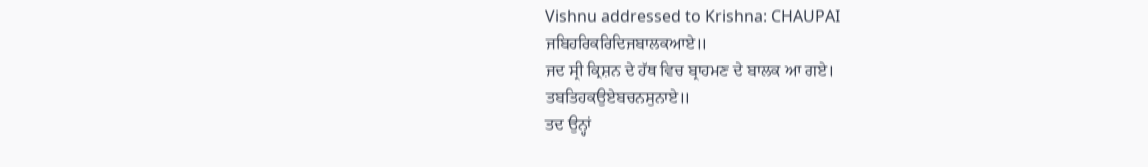Vishnu addressed to Krishna: CHAUPAI
ਜਬਿਹਰਿਕਰਿਦਿਜਬਾਲਕਆਏ॥
ਜਦ ਸ੍ਰੀ ਕ੍ਰਿਸ਼ਨ ਦੇ ਹੱਥ ਵਿਚ ਬ੍ਰਾਹਮਣ ਦੇ ਬਾਲਕ ਆ ਗਏ।
ਤਬਤਿਹਕਉਏਬਚਨਸੁਨਾਏ॥
ਤਦ ਉਨ੍ਹਾਂ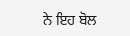ਨੇ ਇਹ ਬੋਲ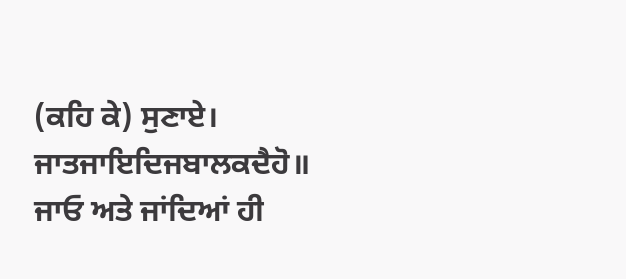(ਕਹਿ ਕੇ) ਸੁਣਾਏ।
ਜਾਤਜਾਇਦਿਜਬਾਲਕਦੈਹੋ॥
ਜਾਓ ਅਤੇ ਜਾਂਦਿਆਂ ਹੀ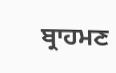ਬ੍ਰਾਹਮਣ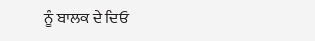ਨੂੰ ਬਾਲਕ ਦੇ ਦਿਓ